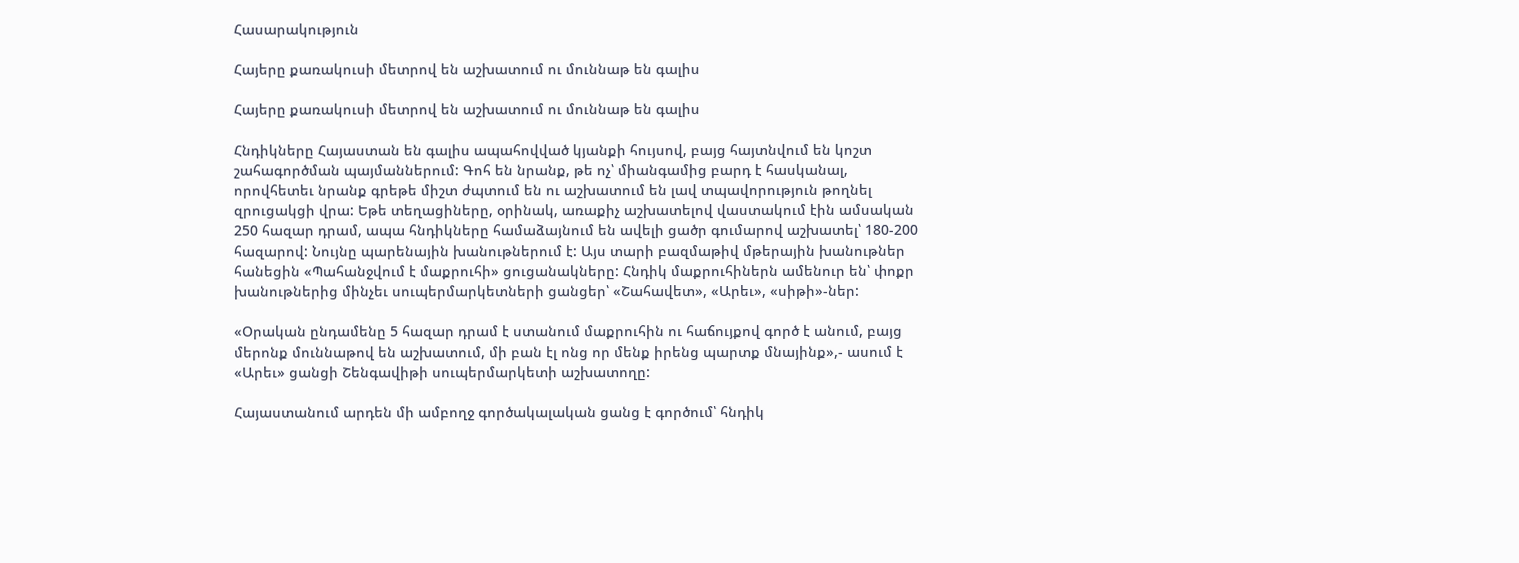Հասարակություն

Հայերը քառակուսի մետրով են աշխատում ու մուննաթ են գալիս

Հայերը քառակուսի մետրով են աշխատում ու մուննաթ են գալիս

Հնդիկները Հայաստան են գալիս ապահովված կյանքի հույսով, բայց հայտնվում են կոշտ շահագործման պայմաններում: Գոհ են նրանք, թե ոչ՝ միանգամից բարդ է հասկանալ, որովհետեւ նրանք գրեթե միշտ ժպտում են ու աշխատում են լավ տպավորություն թողնել զրուցակցի վրա: Եթե տեղացիները, օրինակ, առաքիչ աշխատելով վաստակում էին ամսական 250 հազար դրամ, ապա հնդիկները համաձայնում են ավելի ցածր գումարով աշխատել՝ 180-200 հազարով: Նույնը պարենային խանութներում է: Այս տարի բազմաթիվ մթերային խանութներ հանեցին «Պահանջվում է մաքրուհի» ցուցանակները: Հնդիկ մաքրուհիներն ամենուր են՝ փոքր խանութներից մինչեւ սուպերմարկետների ցանցեր՝ «Շահավետ», «Արեւ», «սիթի»-ներ:

«Օրական ընդամենը 5 հազար դրամ է ստանում մաքրուհին ու հաճույքով գործ է անում, բայց մերոնք մուննաթով են աշխատում, մի բան էլ ոնց որ մենք իրենց պարտք մնայինք»,- ասում է «Արեւ» ցանցի Շենգավիթի սուպերմարկետի աշխատողը:

Հայաստանում արդեն մի ամբողջ գործակալական ցանց է գործում՝ հնդիկ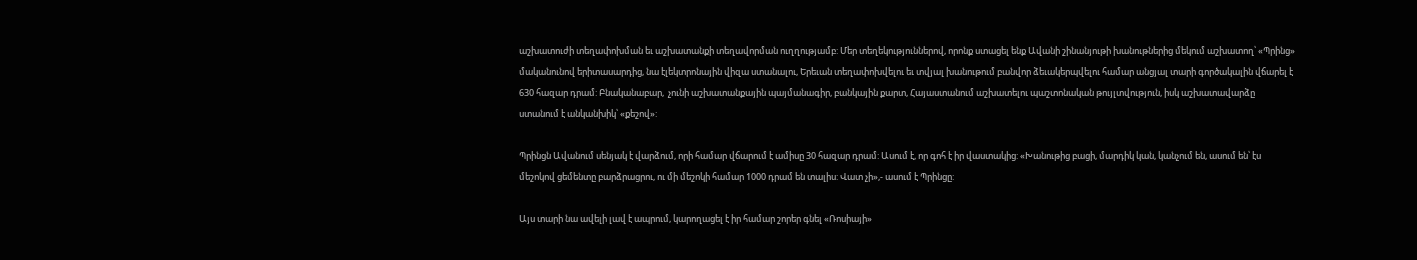աշխատուժի տեղափոխման եւ աշխատանքի տեղավորման ուղղությամբ: Մեր տեղեկություններով, որոնք ստացել ենք Ավանի շինանյութի խանութներից մեկում աշխատող՝ «Պրինց» մականունով երիտասարդից, նա էլեկտրոնային վիզա ստանալու, Երեւան տեղափոխվելու եւ տվյալ խանութում բանվոր ձեւակերպվելու համար անցյալ տարի գործակալին վճարել է 630 հազար դրամ: Բնականաբար,  չունի աշխատանքային պայմանագիր, բանկային քարտ, Հայաստանում աշխատելու պաշտոնական թույլտվություն, իսկ աշխատավարձը ստանում է անկանխիկ՝ «քեշով»:

Պրինցն Ավանում սենյակ է վարձում, որի համար վճարում է ամիսը 30 հազար դրամ: Ասում է, որ գոհ է իր վաստակից: «Խանութից բացի, մարդիկ կան, կանչում են, ասում են՝ էս մեշոկով ցեմենտը բարձրացրու, ու մի մեշոկի համար 1000 դրամ են տալիս: Վատ չի»,- ասում է Պրինցը:

Այս տարի նա ավելի լավ է ապրում, կարողացել է իր համար շորեր գնել «Ռոսիայի»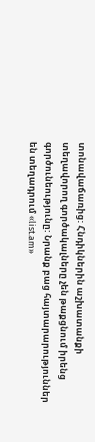տոնավաճառից: Հնդիկներին աշխատանքի տեղավորող գործակալները չեն թաքցնում իրենց գործունեությունը: Նրանք բաց հայտարարություններ են տեղադրում «list.am»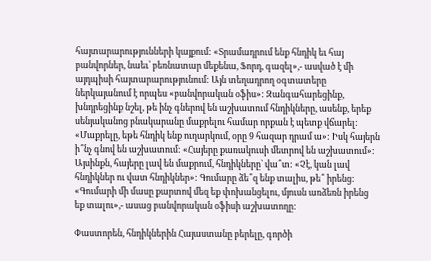հայտարարությունների կայքում: «Տրամադրում ենք հնդիկ եւ հայ բանվորներ, նաեւ՝ բեռնատար մեքենա, Ֆորդ, գազել»,- ասված է մի այդպիսի հայտարարությունում: Այն տեղադրող օգտատերը ներկայանում է որպես «բանվորական օֆիս»: Զանգահարեցինք, խնդրեցինք նշել, թե ինչ գներով են աշխատում հնդիկները, ասենք, երեք սենյականոց բնակարանը մաքրելու համար որքան է պետք վճարել: «Մաքրելը, եթե հնդիկ ենք ուղարկում, օրը 9 հազար դրամ ա»: Իսկ հայերն ի՞նչ գնով են աշխատում: «Հայերը քառակուսի մետրով են աշխատում»: Այսինքն, հայերը լավ են մաքրում, հնդիկները` վա՞տ: «Չէ, կան լավ հնդիկներ ու վատ հնդիկներ»: Գումարը ձե՞զ ենք տալիս, թե՞ իրենց: «Գումարի մի մասը քարտով մեզ եք փոխանցելու, մյուսն առձեռն իրենց եք տալու»,- ասաց բանվորական օֆիսի աշխատողը:

Փաստորեն, հնդիկներին Հայաստանը բերելը, գործի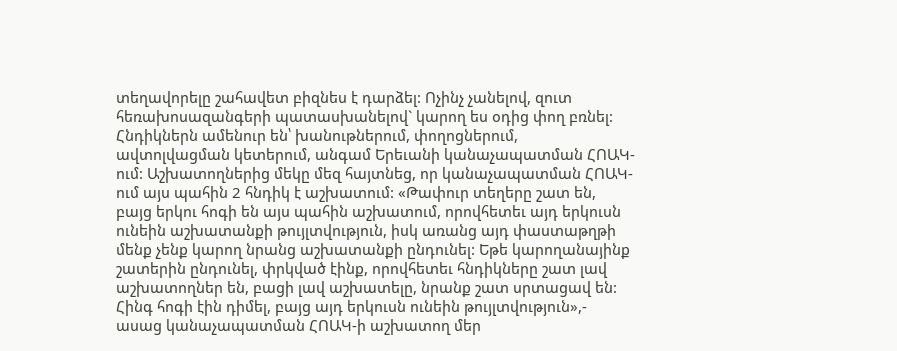տեղավորելը շահավետ բիզնես է դարձել: Ոչինչ չանելով, զուտ հեռախոսազանգերի պատասխանելով` կարող ես օդից փող բռնել: Հնդիկներն ամենուր են՝ խանութներում, փողոցներում, ավտոլվացման կետերում, անգամ Երեւանի կանաչապատման ՀՈԱԿ-ում: Աշխատողներից մեկը մեզ հայտնեց, որ կանաչապատման ՀՈԱԿ-ում այս պահին 2 հնդիկ է աշխատում: «Թափուր տեղերը շատ են, բայց երկու հոգի են այս պահին աշխատում, որովհետեւ այդ երկուսն ունեին աշխատանքի թույլտվություն, իսկ առանց այդ փաստաթղթի մենք չենք կարող նրանց աշխատանքի ընդունել: Եթե կարողանայինք շատերին ընդունել, փրկված էինք, որովհետեւ հնդիկները շատ լավ աշխատողներ են, բացի լավ աշխատելը, նրանք շատ սրտացավ են: Հինգ հոգի էին դիմել, բայց այդ երկուսն ունեին թույլտվություն»,- ասաց կանաչապատման ՀՈԱԿ-ի աշխատող մեր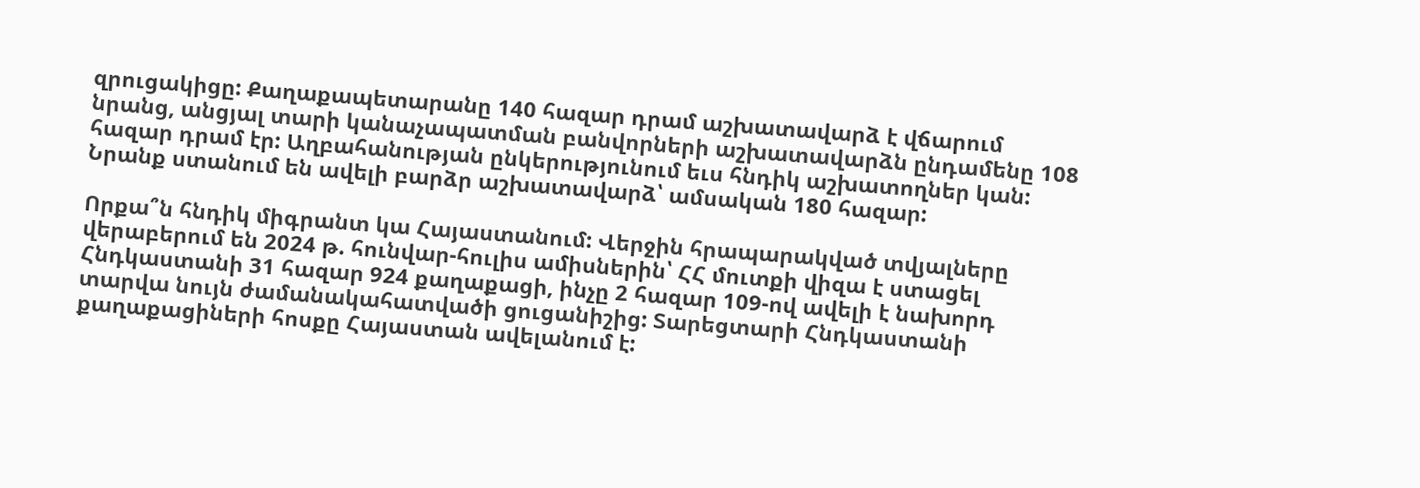զրուցակիցը: Քաղաքապետարանը 140 հազար դրամ աշխատավարձ է վճարում նրանց, անցյալ տարի կանաչապատման բանվորների աշխատավարձն ընդամենը 108 հազար դրամ էր: Աղբահանության ընկերությունում եւս հնդիկ աշխատողներ կան: Նրանք ստանում են ավելի բարձր աշխատավարձ՝ ամսական 180 հազար:

Որքա՞ն հնդիկ միգրանտ կա Հայաստանում: Վերջին հրապարակված տվյալները վերաբերում են 2024 թ. հունվար-հուլիս ամիսներին՝ ՀՀ մուտքի վիզա է ստացել Հնդկաստանի 31 հազար 924 քաղաքացի, ինչը 2 հազար 109-ով ավելի է նախորդ տարվա նույն ժամանակահատվածի ցուցանիշից: Տարեցտարի Հնդկաստանի քաղաքացիների հոսքը Հայաստան ավելանում է: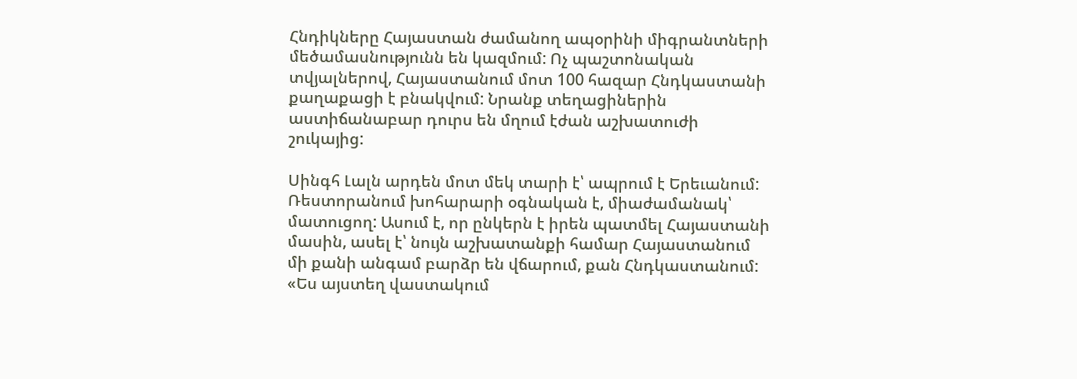Հնդիկները Հայաստան ժամանող ապօրինի միգրանտների մեծամասնությունն են կազմում: Ոչ պաշտոնական տվյալներով, Հայաստանում մոտ 100 հազար Հնդկաստանի քաղաքացի է բնակվում: Նրանք տեղացիներին աստիճանաբար դուրս են մղում էժան աշխատուժի շուկայից:

Սինգհ Լալն արդեն մոտ մեկ տարի է՝ ապրում է Երեւանում: Ռեստորանում խոհարարի օգնական է, միաժամանակ՝ մատուցող: Ասում է, որ ընկերն է իրեն պատմել Հայաստանի մասին, ասել է՝ նույն աշխատանքի համար Հայաստանում մի քանի անգամ բարձր են վճարում, քան Հնդկաստանում: «Ես այստեղ վաստակում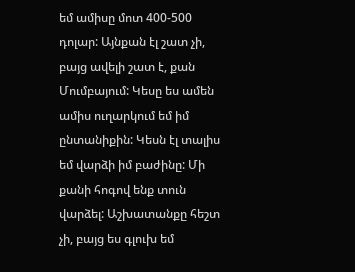եմ ամիսը մոտ 400-500 դոլար: Այնքան էլ շատ չի, բայց ավելի շատ է, քան Մումբայում: Կեսը ես ամեն ամիս ուղարկում եմ իմ ընտանիքին: Կեսն էլ տալիս եմ վարձի իմ բաժինը: Մի քանի հոգով ենք տուն վարձել: Աշխատանքը հեշտ չի, բայց ես գլուխ եմ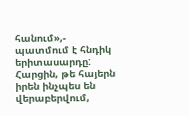հանում»,- պատմում է հնդիկ երիտասարդը: Հարցին, թե հայերն իրեն ինչպես են վերաբերվում,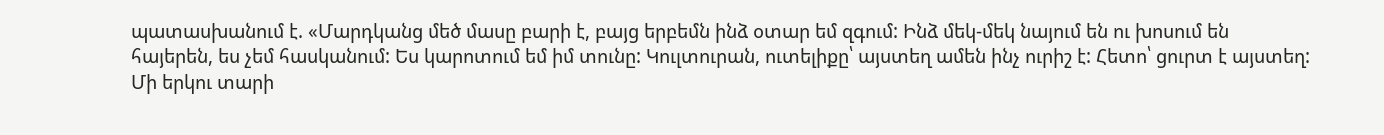պատասխանում է. «Մարդկանց մեծ մասը բարի է, բայց երբեմն ինձ օտար եմ զգում: Ինձ մեկ-մեկ նայում են ու խոսում են հայերեն, ես չեմ հասկանում: Ես կարոտում եմ իմ տունը: Կուլտուրան, ուտելիքը՝ այստեղ ամեն ինչ ուրիշ է: Հետո՝ ցուրտ է այստեղ: Մի երկու տարի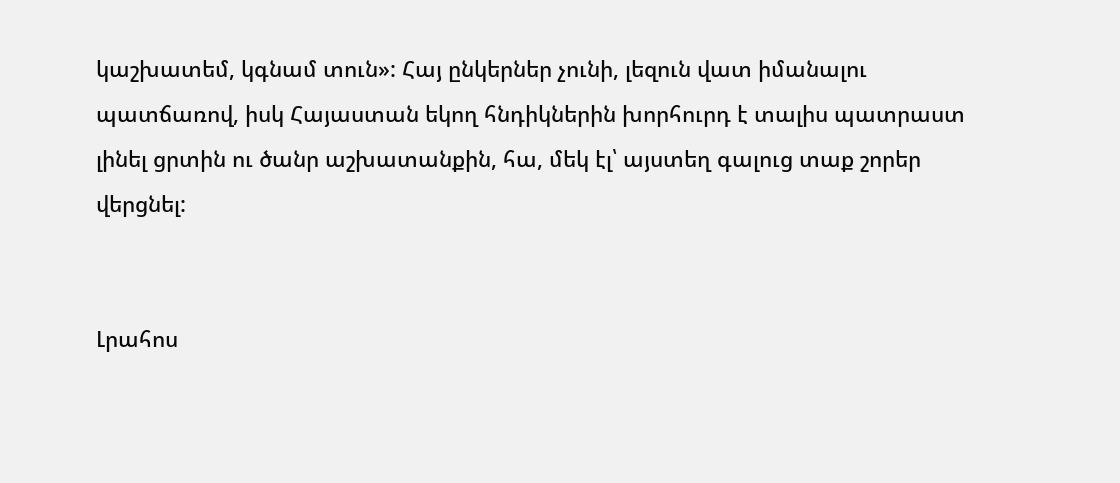կաշխատեմ, կգնամ տուն»: Հայ ընկերներ չունի, լեզուն վատ իմանալու պատճառով, իսկ Հայաստան եկող հնդիկներին խորհուրդ է տալիս պատրաստ լինել ցրտին ու ծանր աշխատանքին, հա, մեկ էլ՝ այստեղ գալուց տաք շորեր վերցնել:


Լրահոս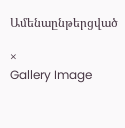Ամենաընթերցված

×
Gallery Image